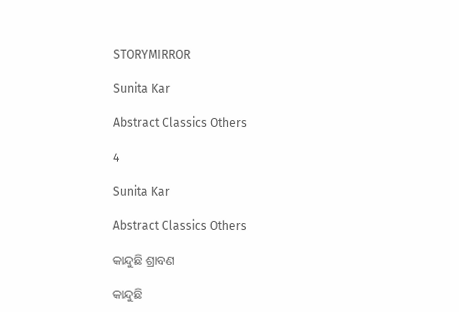STORYMIRROR

Sunita Kar

Abstract Classics Others

4

Sunita Kar

Abstract Classics Others

କାନ୍ଦୁଛି ଶ୍ରାବଣ

କାନ୍ଦୁଛି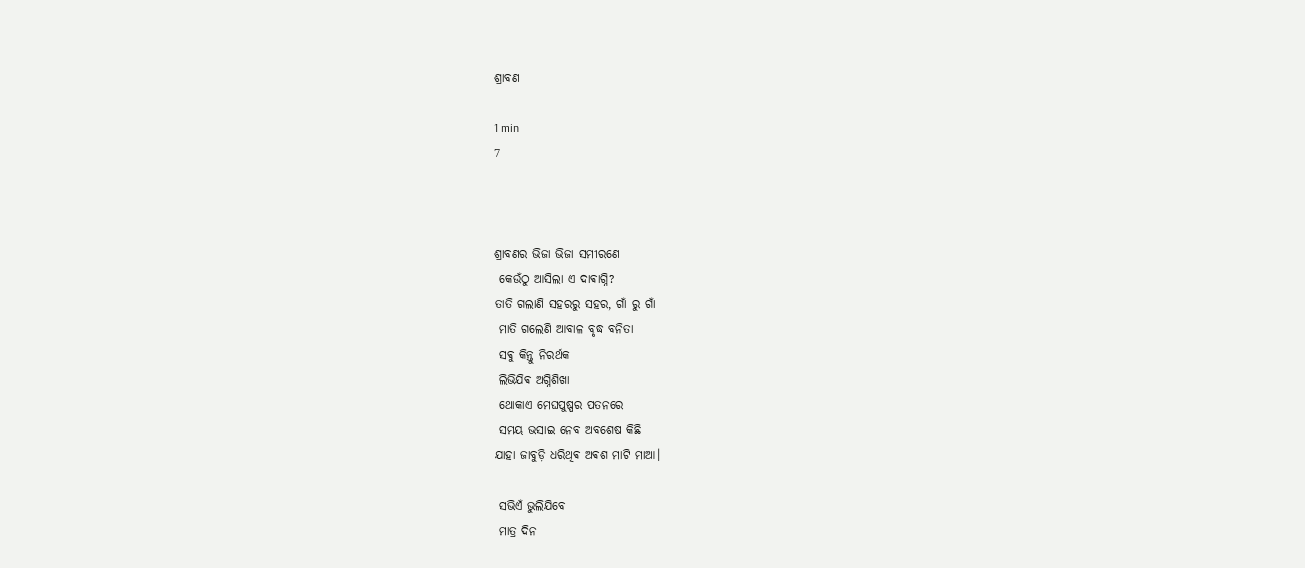ଶ୍ରାବଣ

1 min
7



ଶ୍ରାବଣର ଭିଜା ଭିଜା ସମୀରଣେ
 କେଉଁଠୁ ଆସିଲା ଏ ଦାଵାଗ୍ନି?
ତାତି ଗଲାଣି ସହରରୁ ସହର, ଗାଁ ରୁ ଗାଁ
 ମାତି ଗଲେଣି ଆବାଳ ବୃଦ୍ଧ ବନିତା
 ସଵୁ କିନ୍ତୁ ନିରର୍ଥକ
 ଲିଭିଯିଵ ଅଗ୍ନିଶିଖା
 ଥୋକାଏ ମେଘପୁଷ୍ପର ପତନରେ
 ସମୟ ଭସାଇ ନେବ ଅବଶେଷ କିଛି
ଯାହା ଜାବୁଡ଼ି ଧରିଥିଵ ଅଵଶ ମାଟି ମାଆ।

 ସଭିଏଁ ଭୁଲିଯିବେ
 ମାତ୍ର ଦିନ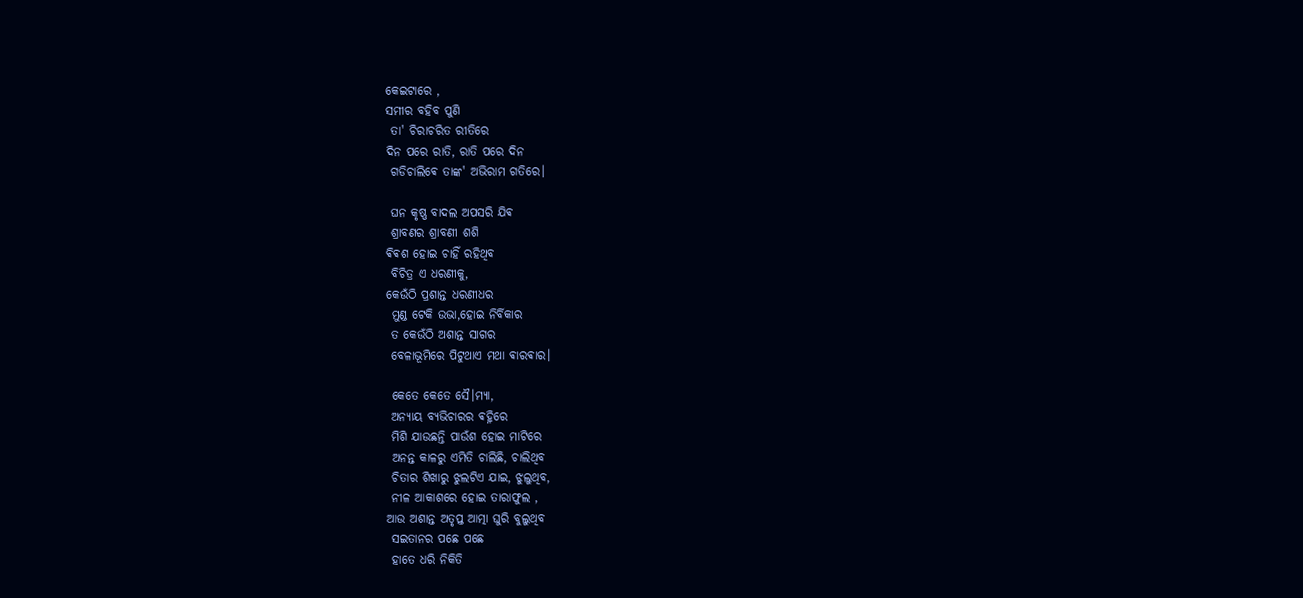କେଇଟାରେ ,
ସମୀର ବହିବ ପୁଣି
 ତା' ଚିରାଚରିତ ରୀତିରେ
ଦିନ ପରେ ରାତି, ରାତି ପରେ ଦିନ
 ଗଡିଚାଲିଵେ ତାଙ୍କ' ଅଭିରାମ ଗତିରେ।

 ଘନ କୃଷ୍ଣ ବାଦଲ ଅପସରି ଯିଵ
 ଶ୍ରାବଣର ଶ୍ରାବଣୀ ଶଶି
ଵିଵଶ ହୋଇ ଚାହିଁ ରହିଥିବ
 ବିଚିତ୍ର ଏ ଧରଣୀକୁ,
କେଉଁଠି ପ୍ରଶାନ୍ତ ଧରଣୀଧର
 ମୁଣ୍ଡ ଟେକି ଉଭା,ହୋଇ ନିର୍ବିକାର
 ତ କେଉଁଠି ଅଶାନ୍ତ ସାଗର
 ବେଳାଭୂମିରେ ପିଟୁଥାଏ ମଥା ଵାରଵାର।

 କେତେ କେତେ ସୈ।ମ୍ଯା,
 ଅନ୍ୟାୟ ବ୍ୟଭିଚାରର ଵହ୍ନିରେ
 ମିଶି ଯାଉଛନ୍ତି ପାଉଁଶ ହୋଇ ମାଟିରେ
 ଅନନ୍ତ କାଳରୁ ଏମିତି ଚାଲିଛି, ଚାଲିଥିବ
 ଚିତାର ଶିଖାରୁ ଝୁଲଟିଏ ଯାଇ, ଝୁଲୁଥିବ,
 ନୀଳ ଆକାଶରେ ହୋଇ ତାରାଫୁଲ ,
ଆଉ ଅଶାନ୍ତ ଅତୃପ୍ତ ଆତ୍ମା ଘୁରି ବୁଲୁଥିବ
 ସଇତାନର ପଛେ ପଛେ
 ହାତେ ଧରି ନିକିତି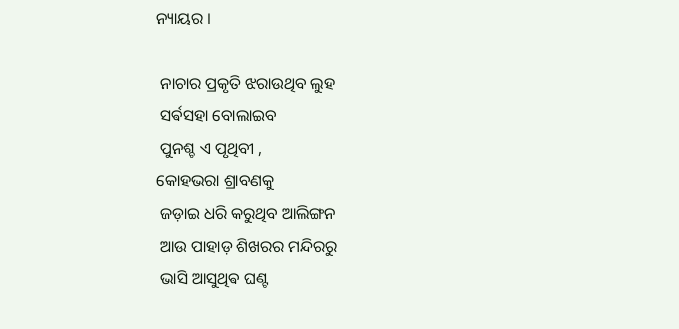ନ୍ୟାୟର ।

 ନାଚାର ପ୍ରକୃତି ଝରାଉଥିବ ଲୁହ
 ସର୍ଵସହା ବୋଲାଇବ
 ପୁନଶ୍ଚ ଏ ପୃଥିବୀ ,
କୋହଭରା ଶ୍ରାବଣକୁ
 ଜଡ଼ାଇ ଧରି କରୁଥିବ ଆଲିଙ୍ଗନ
 ଆଉ ପାହାଡ଼ ଶିଖରର ମନ୍ଦିରରୁ
 ଭାସି ଆସୁଥିଵ ଘଣ୍ଟ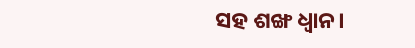ସହ ଶଙ୍ଖ ଧ୍ଵାନ।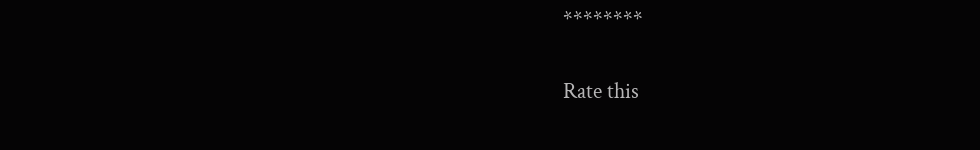********


Rate this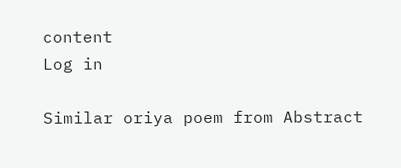content
Log in

Similar oriya poem from Abstract